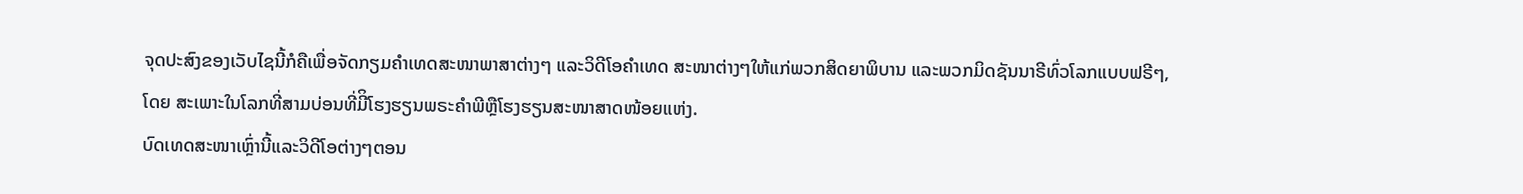ຈຸດປະສົງຂອງເວັບໄຊນີ້ກໍຄືເພື່ອຈັດກຽມຄໍາເທດສະໜາພາສາຕ່າງໆ ແລະວິດີໂອຄໍາເທດ ສະໜາຕ່າງໆໃຫ້ແກ່ພວກສິດຍາພິບານ ແລະພວກມິດຊັນນາຣີທົ່ວໂລກແບບຟຣີໆ,
ໂດຍ ສະເພາະໃນໂລກທີ່ສາມບ່ອນທີ່ມີິໂຮງຮຽນພຣະຄໍາພີຫຼືໂຮງຮຽນສະໜາສາດໜ້ອຍແຫ່ງ.
ບົດເທດສະໜາເຫຼົ່ານີ້ແລະວິດີໂອຕ່າງໆຕອນ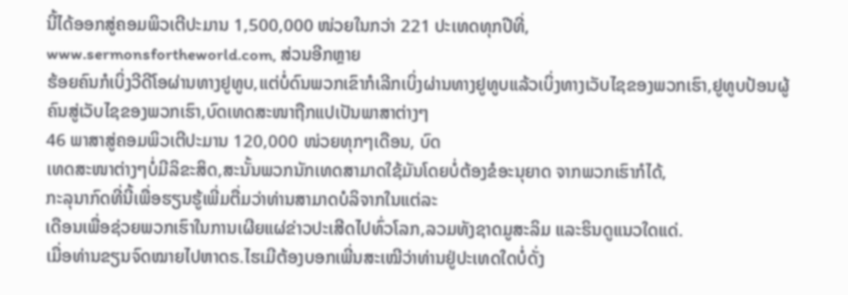ນີ້ໄດ້ອອກສູ່ຄອມພິວເຕີປະມານ 1,500,000 ໜ່ວຍໃນກວ່າ 221 ປະເທດທຸກປີທີ່,
www.sermonsfortheworld.com, ສ່ວນອີກຫຼາຍ
ຮ້ອຍຄົນກໍເບິ່ງວີດີໂອຜ່ານທາງຢູທູບ,ແຕ່ບໍ່ດົນພວກເຂົາກໍເລີກເບິ່ງຜ່ານທາງຢູທູບແລ້ວເບິ່ງທາງເວັບໄຊຂອງພວກເຮົາ,ຢູທູບປ້ອນຜູ້ຄົນສູ່ເວັບໄຊຂອງພວກເຮົາ,ບົດເທດສະໜາຖືກແປເປັນພາສາຕ່າງໆ
46 ພາສາສູ່ຄອມພິວເຕີປະມານ 120,000 ໜ່ວຍທຸກໆເດືອນ, ບົດ
ເທດສະໜາຕ່າງໆບໍ່ມີລິຂະສິດ,ສະນັ້ນພວກນັກເທດສາມາດໃຊ້ມັນໂດຍບໍ່ຕ້ອງຂໍອະນຸຍາດ ຈາກພວກເຮົາກໍໄດ້,
ກະລຸນາກົດທີ່ນີ້ເພື່ອຮຽນຮູ້ເພີ່ມຕື່ມວ່າທ່ານສາມາດບໍລິຈາກໃນແຕ່ລະ
ເດືອນເພື່ອຊ່ວຍພວກເຮົາໃນການເຜີຍແຜ່ຂ່າວປະເສີດໄປທົ່ວໂລກ,ລວມທັງຊາດມູສະລິມ ແລະຮິນດູແນວໃດແດ່.
ເມື່ອທ່ານຂຽນຈົດໝາຍໄປຫາດຣ.ໄຮເມີຕ້ອງບອກເພີ່ນສະເໝີວ່າທ່ານຢູ່ປະເທດໃດບໍ່ດັ່ງ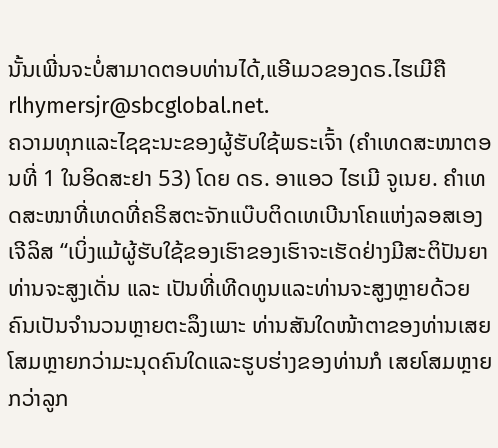ນັ້ນເພີ່ນຈະບໍ່ສາມາດຕອບທ່ານໄດ້,ແອີເມວຂອງດຣ.ໄຮເມີຄື rlhymersjr@sbcglobal.net.
ຄວາມທຸກແລະໄຊຊະນະຂອງຜູ້ຮັບໃຊ້ພຣະເຈົ້າ (ຄຳເທດສະໜາຕອນທີ່ 1 ໃນອິດສະຢາ 53) ໂດຍ ດຣ. ອາແອວ ໄຮເມີ ຈູເນຍ. ຄຳເທດສະໜາທີ່ເທດທີ່ຄຣິສຕະຈັກແບ໊ບຕິດເທເບີນາໂຄແຫ່ງລອສເອງເຈີລິສ “ເບິ່ງແມ້ຜູ້ຮັບໃຊ້ຂອງເຮົາຂອງເຮົາຈະເຮັດຢ່າງມີສະຕິປັນຍາທ່ານຈະສູງເດັ່ນ ແລະ ເປັນທີ່ເທີດທູນແລະທ່ານຈະສູງຫຼາຍດ້ວຍຄົນເປັນຈຳນວນຫຼາຍຕະລຶງເພາະ ທ່ານສັນໃດໜ້າຕາຂອງທ່ານເສຍໂສມຫຼາຍກວ່າມະນຸດຄົນໃດແລະຮູບຮ່າງຂອງທ່ານກໍ ເສຍໂສມຫຼາຍກວ່າລູກ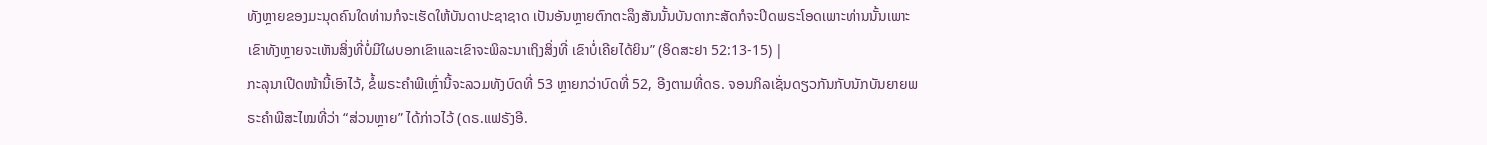ທັງຫຼາຍຂອງມະນຸດຄົນໃດທ່ານກໍຈະເຮັດໃຫ້ບັນດາປະຊາຊາດ ເປັນອັນຫຼາຍຕົກຕະລຶງສັນນັ້ນບັນດາກະສັດກໍຈະປິດພຣະໂອດເພາະທ່ານນັ້ນເພາະ ເຂົາທັງຫຼາຍຈະເຫັນສິ່ງທີ່ບໍ່ມີໃຜບອກເຂົາແລະເຂົາຈະພິລະນາເຖິງສິ່ງທີ່ ເຂົາບໍ່ເຄີຍໄດ້ຍິນ” (ອິດສະຢາ 52:13-15) |
ກະລຸນາເປີດໜ້ານີ້ເອົາໄວ້, ຂໍ້ພຣະຄຳພີເຫຼົ່ານີ້ຈະລວມທັງບົດທີ່ 53 ຫຼາຍກວ່າບົດທີ່ 52, ອີງຕາມທີ່ດຣ. ຈອນກິລເຊັ່ນດຽວກັນກັບນັກບັນຍາຍພຣະຄຳພີສະໄໝທີ່ວ່າ “ສ່ວນຫຼາຍ” ໄດ້ກ່າວໄວ້ (ດຣ.ແຟຣັງອີ.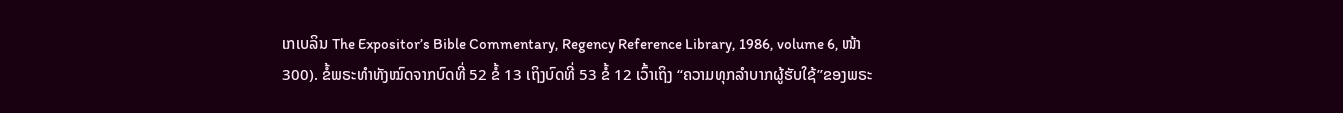ເກເບລິນ The Expositor’s Bible Commentary, Regency Reference Library, 1986, volume 6, ໜ້າ 300). ຂໍ້ພຣະທຳທັງໝົດຈາກບົດທີ່ 52 ຂໍ້ 13 ເຖິງບົດທີ່ 53 ຂໍ້ 12 ເວົ້າເຖິງ “ຄວາມທຸກລຳບາກຜູ້ຮັບໃຊ້”ຂອງພຣະ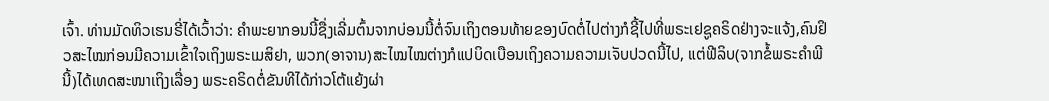ເຈົ້າ. ທ່ານມັດທິວເຮນຣີ່ໄດ້ເວົ້າວ່າ: ຄຳພະຍາກອນນີ້ຊື່ງເລີ່ມຕົ້ນຈາກບ່ອນນີ້ຕໍ່ຈົນເຖິງຕອນທ້າຍຂອງບົດຕໍ່ໄປຕ່າງກໍຊີ້ໄປທີ່ພຣະເຢຊູຄຣິດຢ່າງຈະແຈ້ງ,ຄົນຢິວສະໄໝກ່ອນມີຄວາມເຂົ້າໃຈເຖິງພຣະເມສິຢາ, ພວກ(ອາຈານ)ສະໄໝໄໝຕ່າງກໍແປບິດເບືອນເຖິງຄວາມຄວາມເຈັບປວດນີ້ໄປ, ແຕ່ຟີລິບ(ຈາກຂໍ້ພຣະຄຳພີນີ້)ໄດ້ເທດສະໜາເຖິງເລື່ອງ ພຣະຄຣິດຕໍ່ຂັນທີໄດ້ກ່າວໂຕ້ແຍ້ງຜ່າ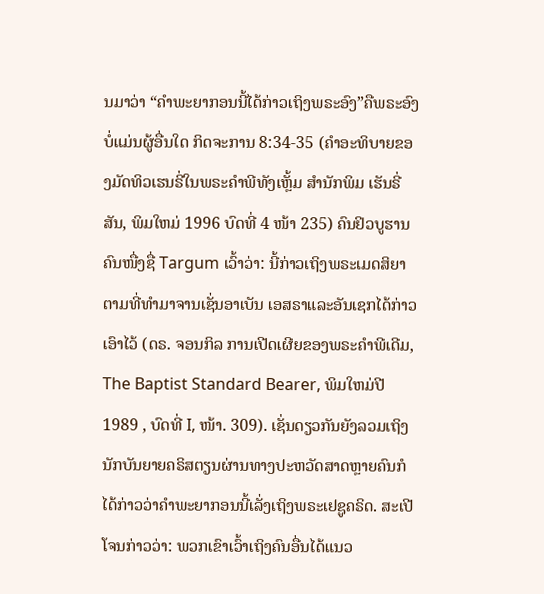ນມາວ່າ “ຄຳພະຍາກອນນີ້ໄດ້ກ່າວເຖິງພຣະອົງ”ຄືພຣະອົງບໍ່ແມ່ນຜູ້ອື່ນໃດ ກິດຈະການ 8:34-35 (ຄຳອະທິບາຍຂອງມັດທິວເຮນຣີ່ໃນພຣະຄຳພີທັງເຫຼັ້ມ ສຳນັກພິມ ເຮັນຣີ່ສັນ, ພິມໃຫມ່ 1996 ບົດທີ່ 4 ໜ້າ 235) ຄົນຢິວບູຮານຄົນໜື່ງຊື່ Targum ເວົ້າວ່າ: ນີ້ກ່າວເຖິງພຣະເມດສິຍາຕາມທີ່ທຳມາຈານເຊັ່ນອາເບັນ ເອສຣາແລະອັນເຊກໄດ້ກ່າວເອົາໄວ້ (ດຣ. ຈອນກິລ ການເປີດເຜີຍຂອງພຣະຄຳພີເດີມ, The Baptist Standard Bearer, ພິມໃຫມ່ປີ 1989 , ບົດທີ່ I, ໜ້າ. 309). ເຊັ່ນດຽວກັນຍັງລວມເຖິງນັກບັນຍາຍຄຣິສຕຽນຜ່ານທາງປະຫວັດສາດຫຼາຍຄົນກໍໄດ້ກ່າວວ່າຄຳພະຍາກອນນີ້ເລັ່ງເຖິງພຣະເຢຊູຄຣິດ. ສະເປີໂຈນກ່າວວ່າ: ພວກເຂົາເວົ້າເຖິງຄົນອື່ນໄດ້ແນວ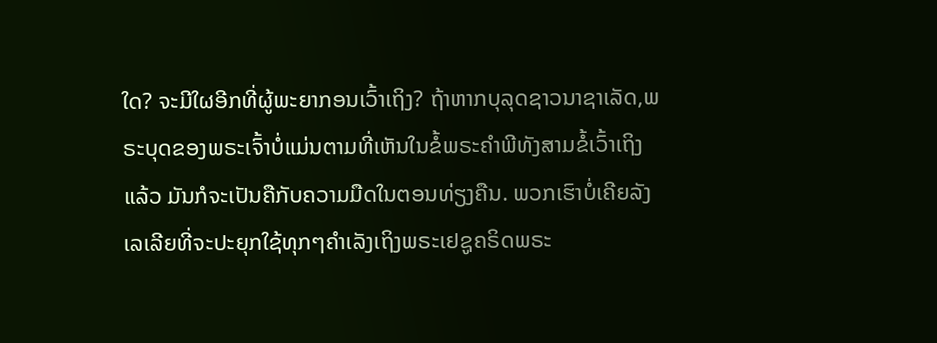ໃດ? ຈະມີໃຜອີກທີ່ຜູ້ພະຍາກອນເວົ້າເຖິງ? ຖ້າຫາກບຸລຸດຊາວນາຊາເລັດ,ພຣະບຸດຂອງພຣະເຈົ້າບໍ່ແມ່ນຕາມທີ່ເຫັນໃນຂໍ້ພຣະຄຳພີທັງສາມຂໍ້ເວົ້າເຖິງແລ້ວ ມັນກໍຈະເປັນຄືກັບຄວາມມືດໃນຕອນທ່ຽງຄືນ. ພວກເຮົາບໍ່ເຄີຍລັງເລເລີຍທີ່ຈະປະຍຸກໃຊ້ທຸກໆຄຳເລັງເຖິງພຣະເຢຊູຄຣິດພຣະ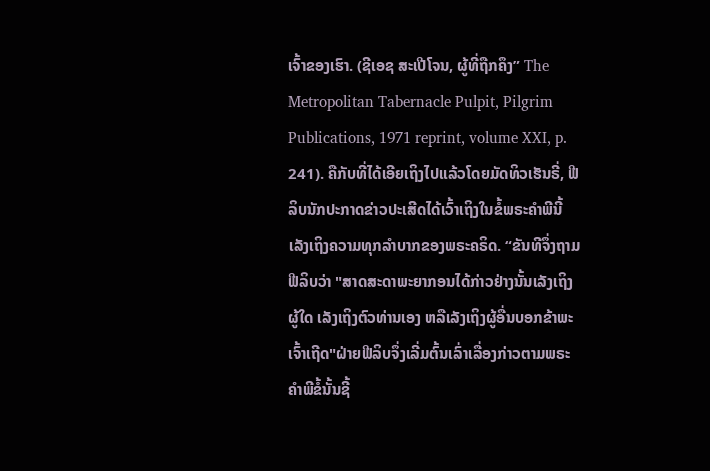ເຈົ້າຂອງເຮົາ. (ຊີເອຊ ສະເປີໂຈນ, ຜູ້ທີ່ຖືກຄຶງ” The Metropolitan Tabernacle Pulpit, Pilgrim Publications, 1971 reprint, volume XXI, p. 241). ຄືກັບທີ່ໄດ້ເອີຍເຖິງໄປແລ້ວໂດຍມັດທິວເຮັນຣີ່, ຟີລິບນັກປະກາດຂ່າວປະເສີດໄດ້ເວົ້າເຖິງໃນຂໍ້ພຣະຄຳພີນີ້ເລັງເຖິງຄວາມທຸກລຳບາກຂອງພຣະຄຣິດ. “ຂັນທີຈຶ່ງຖາມຟີລິບວ່າ "ສາດສະດາພະຍາກອນໄດ້ກ່າວຢ່າງນັ້ນເລັງເຖິງຜູ້ໃດ ເລັງເຖິງຕົວທ່ານເອງ ຫລືເລັງເຖິງຜູ້ອື່ນບອກຂ້າພະເຈົ້າເຖີດ"ຝ່າຍຟີລິບຈຶ່ງເລີ່ມຕົ້ນເລົ່າເລື່ອງກ່າວຕາມພຣະຄຳພີຂໍ້ນັ້ນຊີ້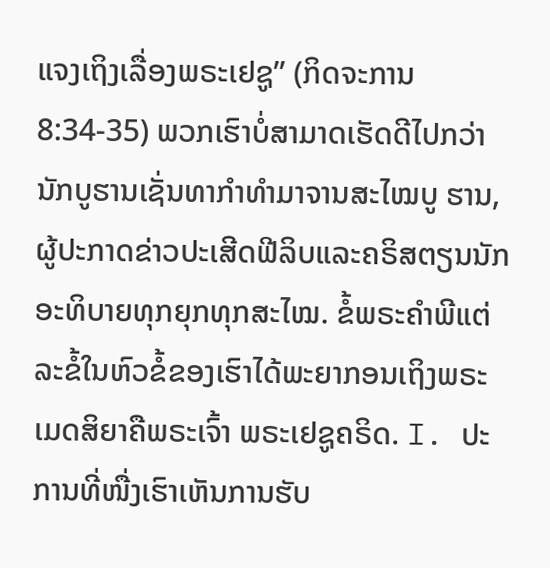ແຈງເຖິງເລື່ອງພຣະເຢຊູ” (ກິດຈະການ 8:34-35) ພວກເຮົາບໍ່ສາມາດເຮັດດີໄປກວ່ານັກບູຮານເຊັ່ນທາກຳທຳມາຈານສະໄໝບູ ຮານ, ຜູ້ປະກາດຂ່າວປະເສີດຟີລິບແລະຄຣິສຕຽນນັກອະທິບາຍທຸກຍຸກທຸກສະໄໝ. ຂໍ້ພຣະຄຳພີແຕ່ລະຂໍ້ໃນຫົວຂໍ້ຂອງເຮົາໄດ້ພະຍາກອນເຖິງພຣະເມດສິຍາຄືພຣະເຈົ້າ ພຣະເຢຊູຄຣິດ. I. ປະການທີ່ໜື່ງເຮົາເຫັນການຮັບ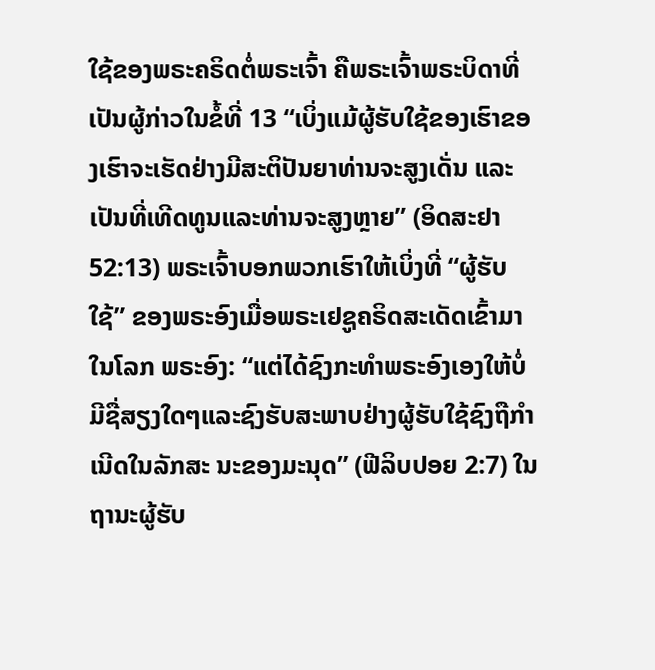ໃຊ້ຂອງພຣະຄຣິດຕໍ່ພຣະເຈົ້າ ຄືພຣະເຈົ້າພຣະບິດາທີ່ເປັນຜູ້ກ່າວໃນຂໍ້ທີ່ 13 “ເບິ່ງແມ້ຜູ້ຮັບໃຊ້ຂອງເຮົາຂອງເຮົາຈະເຮັດຢ່າງມີສະຕິປັນຍາທ່ານຈະສູງເດັ່ນ ແລະເປັນທີ່ເທີດທູນແລະທ່ານຈະສູງຫຼາຍ” (ອິດສະຢາ 52:13) ພຣະເຈົ້າບອກພວກເຮົາໃຫ້ເບິ່ງທີ່ “ຜູ້ຮັບໃຊ້” ຂອງພຣະອົງເມື່ອພຣະເຢຊູຄຣິດສະເດັດເຂົ້າມາໃນໂລກ ພຣະອົງ: “ແຕ່ໄດ້ຊົງກະທຳພຣະອົງເອງໃຫ້ບໍ່ມີຊື່ສຽງໃດໆແລະຊົງຮັບສະພາບຢ່າງຜູ້ຮັບໃຊ້ຊົງຖືກຳເນີດໃນລັກສະ ນະຂອງມະນຸດ” (ຟີລິບປອຍ 2:7) ໃນຖານະຜູ້ຮັບ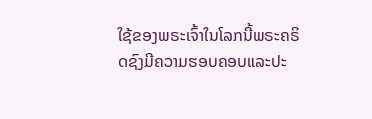ໃຊ້ຂອງພຣະເຈົ້າໃນໂລກນີ້ພຣະຄຣິດຊົງມີຄວາມຮອບຄອບແລະປະ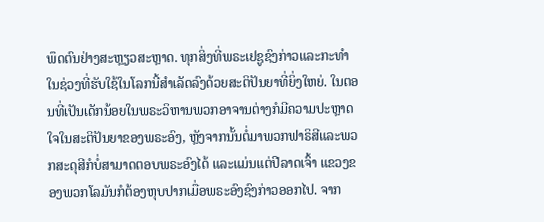ພຶດຕົນຢ່າງສະຫຼຽວສະຫຼາດ. ທຸກສິ່ງທີ່ພຣະເຢຊູຊົງກ່າວແລະກະທຳໃນຊ່ວງທີ່ຮັບໃຊ້ໃນໂລກນີ້ສຳເລັດລົງດ້ວຍສະຕິປັນຍາທີ່ຍິ່ງໃຫຍ່. ໃນຕອນທີ່ເປັນເດັກນ້ອຍໃນພຣະວິຫານພວກອາຈານຕ່າງກໍມີຄວາມປະຫຼາດໃຈໃນສະຕິປັນຍາຂອງພຣະອົງ, ຫຼັງຈາກນັ້ນຕໍ່ມາພວກຟາຣິສີແລະພວກສະດຸສີກໍບໍ່ສາມາດຕອບພຣະອົງໄດ້ ແລະແມ່ນແຕ່ປີລາດເຈົ້າ ແຂວງຂອງພວກໂລມັນກໍຕ້ອງຫຸບປາກເມື່ອພຣະອົງຊົງກ່າວອອກໄປ. ຈາກ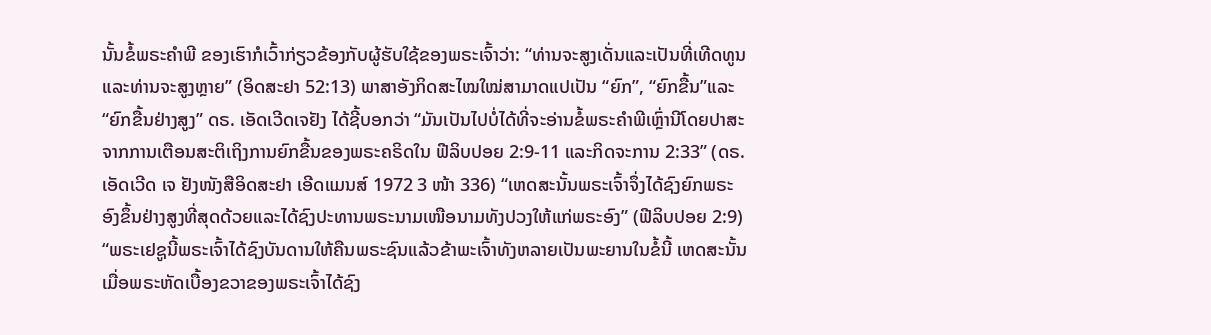ນັ້ນຂໍ້ພຣະຄຳພີ ຂອງເຮົາກໍເວົ້າກ່ຽວຂ້ອງກັບຜູ້ຮັບໃຊ້ຂອງພຣະເຈົ້າວ່າ: “ທ່ານຈະສູງເດັ່ນແລະເປັນທີ່ເທີດທູນແລະທ່ານຈະສູງຫຼາຍ” (ອິດສະຢາ 52:13) ພາສາອັງກິດສະໄໝໃໝ່ສາມາດແປເປັນ “ຍົກ”, “ຍົກຂື້ນ”ແລະ “ຍົກຂື້ນຢ່າງສູງ” ດຣ. ເອັດເວີດເຈຢັງ ໄດ້ຊີ້ບອກວ່າ “ມັນເປັນໄປບໍ່ໄດ້ທີ່ຈະອ່ານຂໍ້ພຣະຄຳພີເຫຼົ່ານີໂດຍປາສະຈາກການເຕືອນສະຕິເຖິງການຍົກຂື້ນຂອງພຣະຄຣິດໃນ ຟີລິບປອຍ 2:9-11 ແລະກິດຈະການ 2:33” (ດຣ. ເອັດເວີດ ເຈ ຢັງໜັງສືອິດສະຢາ ເອີດແມນສ໌ 1972 3 ໜ້າ 336) “ເຫດສະນັ້ນພຣະເຈົ້າຈຶ່ງໄດ້ຊົງຍົກພຣະອົງຂຶ້ນຢ່າງສູງທີ່ສຸດດ້ວຍແລະໄດ້ຊົງປະທານພຣະນາມເໜືອນາມທັງປວງໃຫ້ແກ່ພຣະອົງ” (ຟີລິບປອຍ 2:9) “ພຣະເຢຊູນີ້ພຣະເຈົ້າໄດ້ຊົງບັນດານໃຫ້ຄືນພຣະຊົນແລ້ວຂ້າພະເຈົ້າທັງຫລາຍເປັນພະຍານໃນຂໍ້ນີ້ ເຫດສະນັ້ນເມື່ອພຣະຫັດເບື້ອງຂວາຂອງພຣະເຈົ້າໄດ້ຊົງ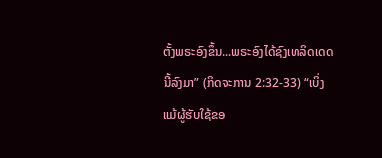ຕັ້ງພຣະອົງຂຶ້ນ...ພຣະອົງໄດ້ຊົງເທລິດເດດນີ້ລົງມາ” (ກິດຈະການ 2:32-33) “ເບິ່ງແມ້ຜູ້ຮັບໃຊ້ຂອ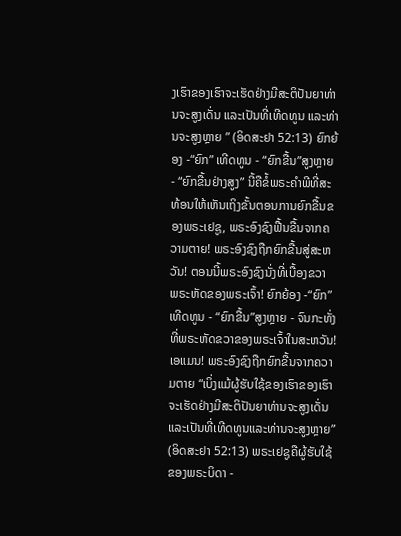ງເຮົາຂອງເຮົາຈະເຮັດຢ່າງມີສະຕິປັນຍາທ່ານຈະສູງເດັ່ນ ແລະເປັນທີ່ເທີດທູນ ແລະທ່ານຈະສູງຫຼາຍ ” (ອິດສະຢາ 52:13) ຍົກຍ້ອງ -“ຍົກ” ເທີດທູນ - “ຍົກຂື້ນ”ສູງຫຼາຍ - “ຍົກຂື້ນຢ່າງສູງ” ນີ້ຄືຂໍ້ພຣະຄຳພີທີ່ສະທ້ອນໃຫ້ເຫັນເຖິງຂັ້ນຕອນການຍົກຂື້ນຂອງພຣະເຢຊູ, ພຣະອົງຊົງຟື້ນຂື້ນຈາກຄວາມຕາຍ! ພຣະອົງຊົງຖືກຍົກຂື້ນສູ່ສະຫວັນ! ຕອນນີ້ພຣະອົງຊົງນັ່ງທີ່ເບື້ອງຂວາ ພຣະຫັດຂອງພຣະເຈົ້າ! ຍົກຍ້ອງ -“ຍົກ” ເທີດທູນ - “ຍົກຂື້ນ”ສູງຫຼາຍ - ຈົນກະທັ່ງທີ່ພຣະຫັດຂວາຂອງພຣະເຈົ້າໃນສະຫວັນ! ເອແມນ! ພຣະອົງຊົງຖືກຍົກຂື້ນຈາກຄວາມຕາຍ “ເບິ່ງແມ້ຜູ້ຮັບໃຊ້ຂອງເຮົາຂອງເຮົາຈະເຮັດຢ່າງມີສະຕິປັນຍາທ່ານຈະສູງເດັ່ນ ແລະເປັນທີ່ເທີດທູນແລະທ່ານຈະສູງຫຼາຍ” (ອິດສະຢາ 52:13) ພຣະເຢຊູຄືຜູ້ຮັບໃຊ້ຂອງພຣະບິດາ -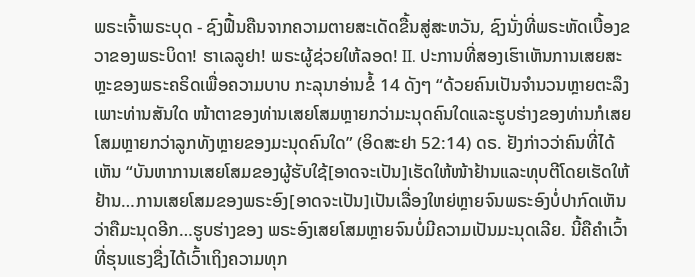ພຣະເຈົ້າພຣະບຸດ - ຊົງຟື້ນຄືນຈາກຄວາມຕາຍສະເດັດຂື້ນສູ່ສະຫວັນ, ຊົງນັ່ງທີ່ພຣະຫັດເບື້ອງຂວາຂອງພຣະບິດາ! ຮາເລລູຢາ! ພຣະຜູ້ຊ່ວຍໃຫ້ລອດ! II. ປະການທີ່ສອງເຮົາເຫັນການເສຍສະຫຼະຂອງພຣະຄຣິດເພື່ອຄວາມບາບ ກະລຸນາອ່ານຂໍ້ 14 ດັງໆ “ດ້ວຍຄົນເປັນຈຳນວນຫຼາຍຕະລຶງເພາະທ່ານສັນໃດ ໜ້າຕາຂອງທ່ານເສຍໂສມຫຼາຍກວ່າມະນຸດຄົນໃດແລະຮູບຮ່າງຂອງທ່ານກໍເສຍໂສມຫຼາຍກວ່າລູກທັງຫຼາຍຂອງມະນຸດຄົນໃດ” (ອິດສະຢາ 52:14) ດຣ. ຢັງກ່າວວ່າຄົນທີ່ໄດ້ເຫັນ “ບັນຫາການເສຍໂສມຂອງຜູ້ຮັບໃຊ້[ອາດຈະເປັນ]ເຮັດໃຫ້ໜ້າຢ້ານແລະທຸບຕີໂດຍເຮັດໃຫ້ຢ້ານ…ການເສຍໂສມຂອງພຣະອົງ[ອາດຈະເປັນ]ເປັນເລື່ອງໃຫຍ່ຫຼາຍຈົນພຣະອົງບໍ່ປາກົດເຫັນວ່າຄືມະນຸດອີກ…ຮູບຮ່າງຂອງ ພຣະອົງເສຍໂສມຫຼາຍຈົນບໍ່ມີຄວາມເປັນມະນຸດເລີຍ. ນີ້ຄືຄຳເວົ້າທີ່ຮຸນແຮງຊື່ງໄດ້ເວົ້າເຖິງຄວາມທຸກ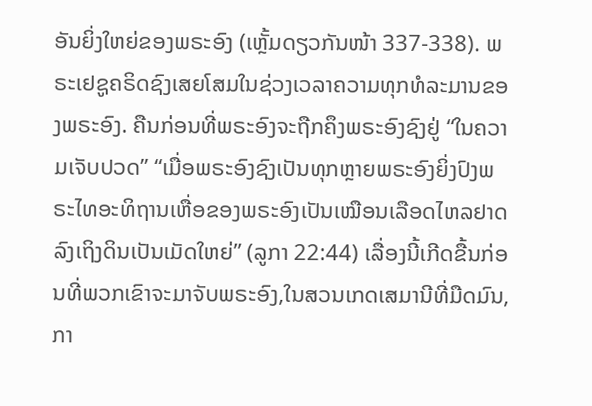ອັນຍິ່ງໃຫຍ່ຂອງພຣະອົງ (ເຫຼັ້ມດຽວກັນໜ້າ 337-338). ພຣະເຢຊູຄຣິດຊົງເສຍໂສມໃນຊ່ວງເວລາຄວາມທຸກທໍລະມານຂອງພຣະອົງ. ຄືນກ່ອນທີ່ພຣະອົງຈະຖືກຄຶງພຣະອົງຊົງຢູ່ “ໃນຄວາມເຈັບປວດ” “ເມື່ອພຣະອົງຊົງເປັນທຸກຫຼາຍພຣະອົງຍິ່ງປົງພຣະໄທອະທິຖານເຫື່ອຂອງພຣະອົງເປັນເໝືອນເລືອດໄຫລຢາດລົງເຖິງດິນເປັນເມັດໃຫຍ່” (ລູກາ 22:44) ເລື່ອງນີ້ເກີດຂື້ນກ່ອນທີ່ພວກເຂົາຈະມາຈັບພຣະອົງ,ໃນສວນເກດເສມານີທີ່ມືດມົນ,ກາ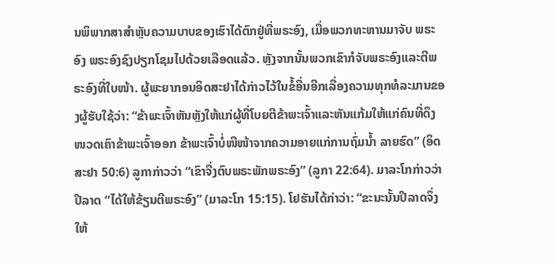ນພິພາກສາສຳຫຼັບຄວາມບາບຂອງເຮົາໄດ້ຕົກຢູ່ທີ່ພຣະອົງ, ເມື່ອພວກທະຫານມາຈັບ ພຣະອົງ ພຣະອົງຊົງປຽກໂຊມໄປດ້ວຍເລືອດແລ້ວ. ຫຼັງຈາກນັ້ນພວກເຂົາກໍຈັບພຣະອົງແລະຕີພຣະອົງທີ່ໃບໜ້າ. ຜູ້ພະຍາກອນອິດສະຢາໄດ້ກ່າວໄວ້ໃນຂໍ້ອື່ນອີກເລື່ອງຄວາມທຸກທໍລະມານຂອງຜູ້ຮັບໃຊ້ວ່າ: “ຂ້າພະເຈົ້າຫັນຫຼັງໃຫ້ແກ່ຜູ້ທີ່ໂບຍຕີຂ້າພະເຈົ້າແລະຫັນແກ້ມໃຫ້ແກ່ຄົນທີ່ດຶງໜວດເຄົາຂ້າພະເຈົ້າອອກ ຂ້າພະເຈົ້າບໍ່ໜີໜ້າຈາກຄວາມອາຍແກ່ການຖົ່ມນ້ຳ ລາຍຮົດ” (ອິດສະຢາ 50:6) ລູກາກ່າວວ່າ “ເຂົາຈື່ງຕົບພຣະພັກພຣະອົງ” (ລູກາ 22:64). ມາລະໂກກ່າວວ່າປີລາດ “ໄດ້ໃຫ້ຂ້ຽນຕີພຣະອົງ” (ມາລະໂກ 15:15). ໂຢຮັນໄດ້ກ່າວ່າ: “ຂະນະນັ້ນປີລາດຈຶ່ງໃຫ້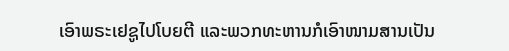ເອົາພຣະເຢຊູໄປໂບຍຕີ ແລະພວກທະຫານກໍເອົາໜາມສານເປັນ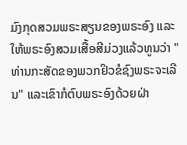ມົງກຸດສວມພຣະສຽນຂອງພຣະອົງ ແລະໃຫ້ພຣະອົງສວມເສື້ອສີມ່ວງແລ້ວທູນວ່າ "ທ່ານກະສັດຂອງພວກຢິວຂໍຊົງພຣະຈະເລີນ" ແລະເຂົາກໍຕົບພຣະອົງດ້ວຍຝ່າ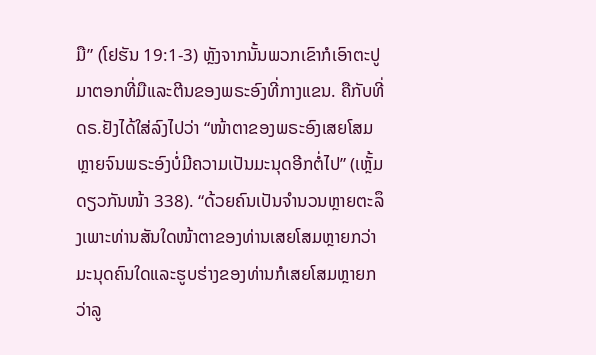ມື” (ໂຢຮັນ 19:1-3) ຫຼັງຈາກນັ້ນພວກເຂົາກໍເອົາຕະປູມາຕອກທີ່ມືແລະຕີນຂອງພຣະອົງທີ່ກາງແຂນ. ຄືກັບທີ່ດຣ.ຢັງໄດ້ໃສ່ລົງໄປວ່າ “ໜ້າຕາຂອງພຣະອົງເສຍໂສມຫຼາຍຈົນພຣະອົງບໍ່ມີຄວາມເປັນມະນຸດອີກຕໍ່ໄປ” (ເຫຼັ້ມດຽວກັນໜ້າ 338). “ດ້ວຍຄົນເປັນຈຳນວນຫຼາຍຕະລຶງເພາະທ່ານສັນໃດໜ້າຕາຂອງທ່ານເສຍໂສມຫຼາຍກວ່າມະນຸດຄົນໃດແລະຮູບຮ່າງຂອງທ່ານກໍເສຍໂສມຫຼາຍກວ່າລູ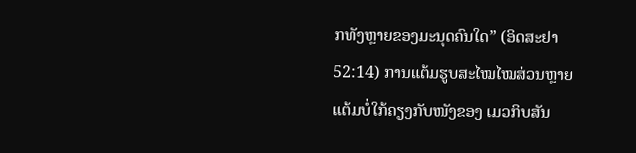ກທັງຫຼາຍຂອງມະນຸດຄົນໃດ” (ອິດສະຢາ 52:14) ການແຕ້ມຮູບສະໄໝໄໝສ່ວນຫຼາຍແຕ້ມບໍ່ໃກ້ຄຽງກັບໜັງຂອງ ເມວກິບສັນ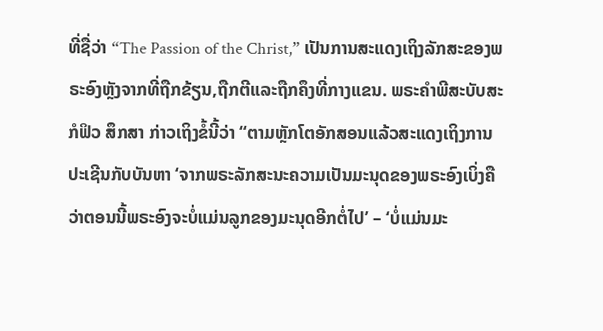ທີ່ຊື່ວ່າ “The Passion of the Christ,” ເປັນການສະແດງເຖິງລັກສະຂອງພຣະອົງຫຼັງຈາກທີ່ຖືກຂ້ຽນ,ຖືກຕີແລະຖືກຄຶງທີ່ກາງແຂນ. ພຣະຄຳພີສະບັບສະກໍຟິວ ສຶກສາ ກ່າວເຖິງຂໍ້ນີ້ວ່າ “ຕາມຫຼັກໂຕອັກສອນແລ້ວສະແດງເຖິງການປະເຊີນກັບບັນຫາ ‘ຈາກພຣະລັກສະນະຄວາມເປັນມະນຸດຂອງພຣະອົງເບິ່ງຄືວ່າຕອນນີ້ພຣະອົງຈະບໍ່ແມ່ນລູກຂອງມະນຸດອີກຕໍ່ໄປ’ – ‘ບໍ່ແມ່ນມະ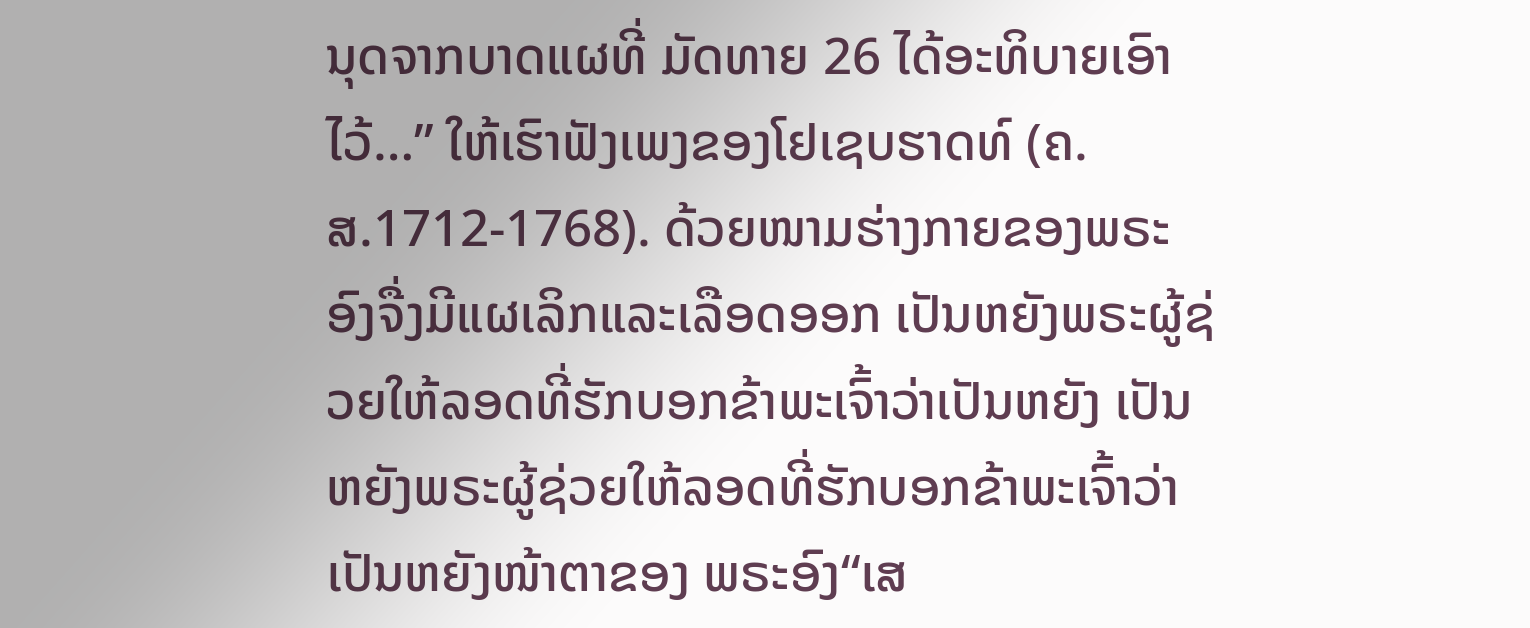ນຸດຈາກບາດແຜທີ່ ມັດທາຍ 26 ໄດ້ອະທິບາຍເອົາໄວ້…” ໃຫ້ເຮົາຟັງເພງຂອງໂຢເຊບຮາດທ໌ (ຄ.ສ.1712-1768). ດ້ວຍໜາມຮ່າງກາຍຂອງພຣະອົງຈື່ງມີແຜເລິກແລະເລືອດອອກ ເປັນຫຍັງພຣະຜູ້ຊ່ວຍໃຫ້ລອດທີ່ຮັກບອກຂ້າພະເຈົ້າວ່າເປັນຫຍັງ ເປັນຫຍັງພຣະຜູ້ຊ່ວຍໃຫ້ລອດທີ່ຮັກບອກຂ້າພະເຈົ້າວ່າເປັນຫຍັງໜ້າຕາຂອງ ພຣະອົງ“ເສ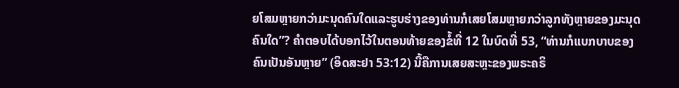ຍໂສມຫຼາຍກວ່າມະນຸດຄົນໃດແລະຮູບຮ່າງຂອງທ່ານກໍເສຍໂສມຫຼາຍກວ່າລູກທັງຫຼາຍຂອງມະນຸດຄົນໃດ”? ຄຳຕອບໄດ້ບອກໄວ້ໃນຕອນທ້າຍຂອງຂໍ້ທີ່ 12 ໃນບົດທີ່ 53, “ທ່ານກໍແບກບາບຂອງຄົນເປັນອັນຫຼາຍ” (ອິດສະຢາ 53:12) ນີ້ຄືການເສຍສະຫຼະຂອງພຣະຄຣິ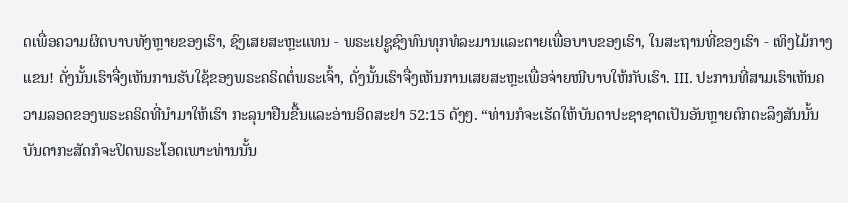ດເພື່ອຄວາມຜິດບາບທັງຫຼາຍຂອງເຮົາ, ຊົງເສຍສະຫຼະແທນ - ພຣະເຢຊູຊົງທົນທຸກທໍລະມານແລະຕາຍເພື່ອບາບຂອງເຮົາ, ໃນສະຖານທີ່ຂອງເຮົາ - ເທິງໄມ້ກາງແຂນ! ດັ່ງນັ້ນເຮົາຈື່ງເຫັນການຮັບໃຊ້ຂອງພຣະຄຣິດຕໍ່ພຣະເຈົ້າ, ດັ່ງນັ້ນເຮົາຈື່ງເຫັນການເສຍສະຫຼະເພື່ອຈ່າຍໜີບາບໃຫ້ກັບເຮົາ. III. ປະການທີ່ສາມເຮົາເຫັນຄວາມລອດຂອງພຣະຄຣິດທີ່ນຳມາໃຫ້ເຮົາ ກະລຸນາຢືນຂື້ນແລະອ່ານອິດສະຢາ 52:15 ດັງໆ. “ທ່ານກໍຈະເຮັດໃຫ້ບັນດາປະຊາຊາດເປັນອັນຫຼາຍຕົກຕະລຶງສັນນັ້ນບັນດາກະສັດກໍຈະປິດພຣະໂອດເພາະທ່ານນັ້ນ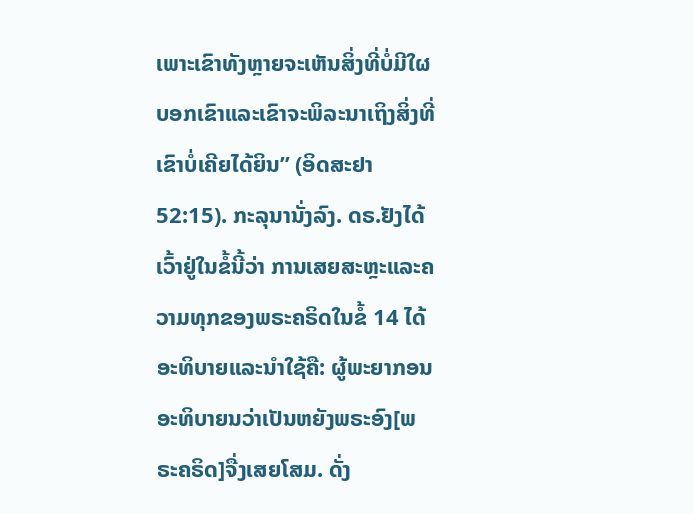ເພາະເຂົາທັງຫຼາຍຈະເຫັນສິ່ງທີ່ບໍ່ມີໃຜບອກເຂົາແລະເຂົາຈະພິລະນາເຖິງສິ່ງທີ່ເຂົາບໍ່ເຄີຍໄດ້ຍິນ” (ອິດສະຢາ 52:15). ກະລຸນານັ່ງລົງ. ດຣ.ຢັງໄດ້ເວົ້າຢູ່ໃນຂໍ້ນີ້ວ່າ ການເສຍສະຫຼະແລະຄວາມທຸກຂອງພຣະຄຣິດໃນຂໍ້ 14 ໄດ້ອະທິບາຍແລະນຳໃຊ້ຄື: ຜູ້ພະຍາກອນອະທິບາຍນວ່າເປັນຫຍັງພຣະອົງ[ພຣະຄຣິດ]ຈື່ງເສຍໂສມ. ດັ່ງ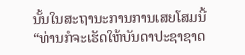ນັ້ນໃນສະຖານະການການເສຍໂສມນີ້ “ທ່ານກໍຈະເຮັດໃຫ້ບັນດາປະຊາຊາດ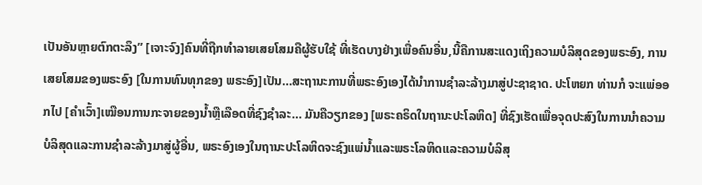ເປັນອັນຫຼາຍຕົກຕະລຶງ” [ເຈາະຈົງ]ຄົນທີ່ຖືກທໍາລາຍເສຍໂສມຄືຜູ້ຮັບໃຊ້ ທີ່ເຮັດບາງຢ່າງເພື່ອຄົນອື່ນ,ນີ້ຄືການສະແດງເຖິງຄວາມບໍລິສຸດຂອງພຣະອົງ, ການເສຍໂສມຂອງພຣະອົງ [ໃນການທົນທຸກຂອງ ພຣະອົງ]ເປັນ…ສະຖານະການທີ່ພຣະອົງເອງໄດ້ນຳການຊຳລະລ້າງມາສູ່ປະຊາຊາດ. ປະໂຫຍກ ທ່ານກໍ ຈະແພ່ອອກໄປ [ຄຳເວົ້າ]ເໝືອນການກະຈາຍຂອງນ້ຳຫຼືເລືອດທີ່ຊົງຊຳລະ… ມັນຄືວຽກຂອງ [ພຣະຄຣິດໃນຖານະປະໂລຫິດ] ທີ່ຊົງເຮັດເພື່ອຈຸດປະສົງໃນການນໍາຄວາມບໍລິສຸດແລະການຊຳລະລ້າງມາສູ່ຜູ້ອື່ນ, ພຣະອົງເອງໃນຖານະປະໂລຫິດຈະຊົງແພ່ນ້ຳແລະພຣະໂລຫິດແລະຄວາມບໍລິສຸ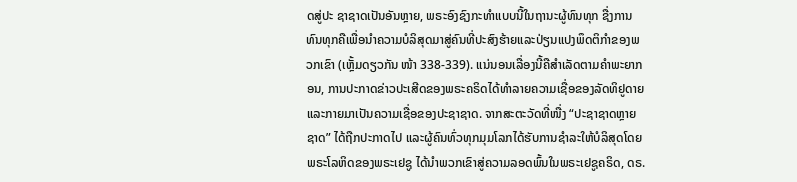ດສູ່ປະ ຊາຊາດເປັນອັນຫຼາຍ, ພຣະອົງຊົງກະທຳແບບນີ້ໃນຖານະຜູ້ທົນທຸກ ຊື່ງການທົນທຸກຄືເພື່ອນຳຄວາມບໍລິສຸດມາສູ່ຄົນທີ່ປະສົງຮ້າຍແລະປ່ຽນແປງພຶດຕິກຳຂອງພວກເຂົາ (ເຫຼັ້ມດຽວກັນ ໜ້າ 338-339). ແນ່ນອນເລື່ອງນີ້ຄືສຳເລັດຕາມຄຳພະຍາກອນ, ການປະກາດຂ່າວປະເສີດຂອງພຣະຄຣິດໄດ້ທຳລາຍຄວາມເຊື່ອຂອງລັດທິຢູດາຍແລະກາຍມາເປັນຄວາມເຊື່ອຂອງປະຊາຊາດ. ຈາກສະຕະວັດທີ່ໜື່ງ “ປະຊາຊາດຫຼາຍຊາດ” ໄດ້ຖືກປະກາດໄປ ແລະຜູ້ຄົນທົ່ວທຸກມຸມໂລກໄດ້ຮັບການຊຳລະໃຫ້ບໍລິສຸດໂດຍພຣະໂລຫິດຂອງພຣະເຢຊູ ໄດ້ນຳພວກເຂົາສູ່ຄວາມລອດພົ້ນໃນພຣະເຢຊູຄຣິດ, ດຣ.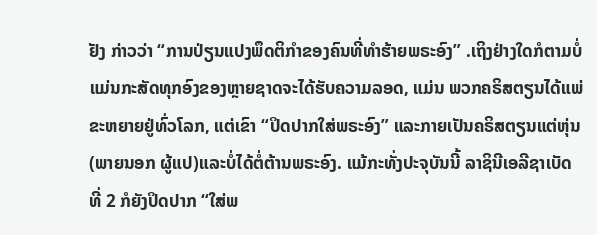ຢັງ ກ່າວວ່າ “ການປ່ຽນແປງພຶດຕິກຳຂອງຄົນທີ່ທຳຮ້າຍພຣະອົງ” .ເຖິງຢ່າງໃດກໍຕາມບໍ່ແມ່ນກະສັດທຸກອົງຂອງຫຼາຍຊາດຈະໄດ້ຮັບຄວາມລອດ, ແມ່ນ ພວກຄຣິສຕຽນໄດ້ແພ່ຂະຫຍາຍຢູ່ທົ່ວໂລກ, ແຕ່ເຂົາ “ປິດປາກໃສ່ພຣະອົງ” ແລະກາຍເປັນຄຣິສຕຽນແຕ່ຫຸ່ນ(ພາຍນອກ ຜູ້ແປ)ແລະບໍ່ໄດ້ຕໍ່ຕ້ານພຣະອົງ. ແມ້ກະທັ່ງປະຈຸບັນນີ້ ລາຊິນີເອລີຊາເບັດ ທີ່ 2 ກໍຍັງປິດປາກ “ໃສ່ພ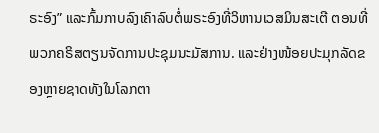ຣະອົງ” ແລະກົ້ມກາບລົງເຄົາລົບຕໍ່ພຣະອົງທີ່ວິຫານເວສມິນສະເຕີ ຕອນທີ່ພວກຄຣິສຕຽນຈັດການປະຊຸມນະມັສການ. ແລະຢ່າງໜ້ອຍປະມຸກລັດຂອງຫຼາຍຊາດທັງໃນໂລກຕາ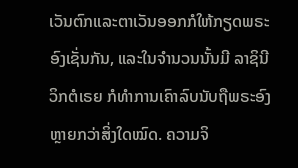ເວັນຕົກແລະຕາເວັນອອກກໍໃຫ້ກຽດພຣະອົງເຊັ່ນກັນ, ແລະໃນຈຳນວນນັ້ນມີ ລາຊິນີ ວິກຕໍເຣຍ ກໍທຳການເຄົາລົບນັບຖືພຣະອົງຫຼາຍກວ່າສິ່ງໃດໝົດ. ຄວາມຈິ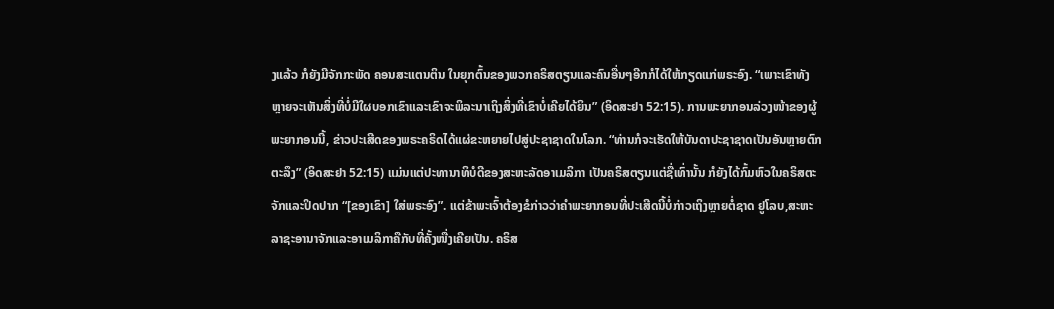ງແລ້ວ ກໍຍັງມີຈັກກະພັດ ຄອນສະແຕນຕິນ ໃນຍຸກຕົ້ນຂອງພວກຄຣິສຕຽນແລະຄົນອື່ນໆອີກກໍໄດ້ໃຫ້ກຽດແກ່ພຣະອົງ. “ເພາະເຂົາທັງຫຼາຍຈະເຫັນສິ່ງທີ່ບໍ່ມີໃຜບອກເຂົາແລະເຂົາຈະພິລະນາເຖິງສິ່ງທີ່ເຂົາບໍ່ເຄີຍໄດ້ຍິນ” (ອິດສະຢາ 52:15). ການພະຍາກອນລ່ວງໜ້າຂອງຜູ້ພະຍາກອນນີ້, ຂ່າວປະເສີດຂອງພຣະຄຣິດໄດ້ແຜ່ຂະຫຍາຍໄປສູ່ປະຊາຊາດໃນໂລກ. “ທ່ານກໍຈະເຮັດໃຫ້ບັນດາປະຊາຊາດເປັນອັນຫຼາຍຕົກຕະລຶງ” (ອິດສະຢາ 52:15) ແມ່ນແຕ່ປະທານາທິບໍດີຂອງສະຫະລັດອາເມລິກາ ເປັນຄຣິສຕຽນແຕ່ຊື່ເທົ່ານັ້ນ ກໍຍັງໄດ້ກົ້ມຫົວໃນຄຣິສຕະຈັກແລະປິດປາກ “[ຂອງເຂົາ] ໃສ່ພຣະອົງ”. ແຕ່ຂ້າພະເຈົ້າຕ້ອງຂໍກ່າວວ່າຄຳພະຍາກອນທີ່ປະເສີດນີ້ບໍ່ກ່າວເຖິງຫຼາຍຕໍ່ຊາດ ຢູໂລບ,ສະຫະລາຊະອານາຈັກແລະອາເມລິກາຄືກັບທີ່ຄັ້ງໜື່ງເຄີຍເປັນ. ຄຣິສ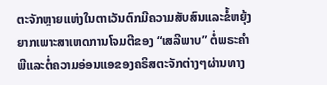ຕະຈັກຫຼາຍແຫ່ງໃນຕາເວັນຕົກມີຄວາມສັບສົນແລະຂໍ້ຫຍຸ້ງຍາກເພາະສາເຫດການໂຈມຕີຂອງ “ເສລີພາບ” ຕໍ່ພຣະຄຳພີແລະຕໍ່ຄວາມອ່ອນແອຂອງຄຣິສຕະຈັກຕ່າງໆຜ່ານທາງ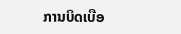ການບິດເບືອ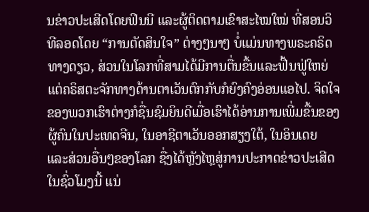ນຂ່າວປະເສີດໂດຍຟິນນີ ແລະຜູ້ຕິດຕາມເຂົາສະໄໝໃໝ່ ທີ່ສອນວິທີລອດໂດຍ “ການຕັດສິນໃຈ” ຕ່າງໆນາໆ ບໍ່ແມ່ນທາງພຣະຄຣິດທາງດຽວ, ສ່ວນໃນໂລກທີ່ສາມໄດ້ມີການຕື່ນຂື້ນແລະຟື້ນຟູ່ໃຫຍ່ ແຕ່ຄຣິສຕະຈັກທາງດ້ານຕາເວັນຕົກກັບກໍຍົງຄົງອ່ອນແອໄປ. ຈິດໃຈຂອງພວກເຮົາຕ່າງກໍຊື່ນຊົມຍິນດີເມື່ອເຮົາໄດ້ອ່ານການເພີ່ມຂື້ນຂອງຜູ້ຄົນໃນປະເທດຈີນ, ໃນອາຊີຕາເວັນອອກສຽງໃຕ້, ໃນອິນເດຍ ແລະສ່ວນອື່ນໆຂອງໂລກ ຊື່ງໄດ້ຫຼັງໄຫຼສູ່ການປະກາດຂ່າວປະເສີດໃນຊົ່ວໂມງນີ້ ແນ່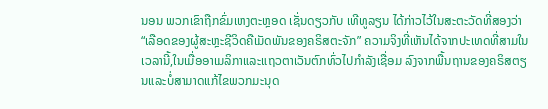ນອນ ພວກເຂົາຖືກຂົ່ມເຫງຕະຫຼອດ ເຊັ່ນດຽວກັບ ເທີທູລຽນ ໄດ້ກ່າວໄວ້ໃນສະຕະວັດທີ່ສອງວ່າ “ເລືອດຂອງຜູ້ສະຫຼະຊີວິດຄືເມັດພັນຂອງຄຣິສຕະຈັກ” ຄວາມຈິງທີ່ເຫັນໄດ້ຈາກປະເທດທີ່ສາມໃນເວລານີ້,ໃນເມື່ອອາເມລິກາແລະແຖວຕາເວັນຕົກທົ່ວໄປກຳລັງເຊື່ອມ ລົງຈາກພື້ນຖານຂອງຄຣິສຕຽນແລະບໍ່ສາມາດແກ້ໄຂພວກມະນຸດ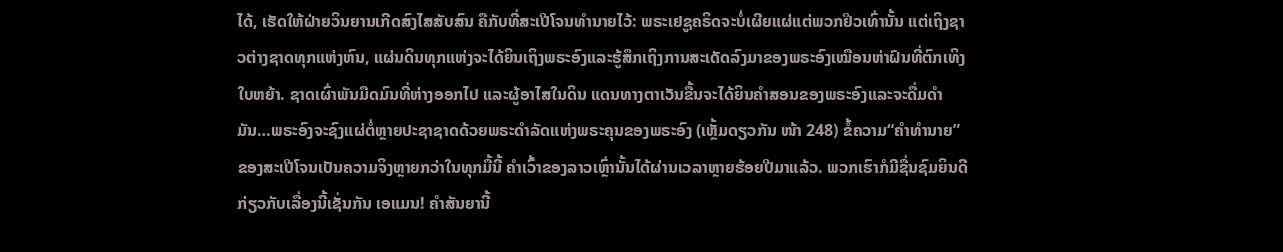ໄດ້, ເຮັດໃຫ້ຝ່າຍວິນຍານເກີດສົງໄສສັບສົນ ຄືກັບທີ່ສະເປີໂຈນທຳນາຍໄວ້: ພຣະເຢຊູຄຣິດຈະບໍ່ເຜີຍແຜ່ແຕ່ພວກຢິວເທົ່ານັ້ນ ແຕ່ເຖິງຊາວຕ່າງຊາດທຸກແຫ່ງຫົນ, ແຜ່ນດິນທຸກແຫ່ງຈະໄດ້ຍິນເຖິງພຣະອົງແລະຮູ້ສຶກເຖິງການສະເດັດລົງມາຂອງພຣະອົງເໝືອນຫ່າຝົນທີ່ຕົກເທິງໃບຫຍ້າ. ຊາດເຜົ່າພັນມືດມົນທີ່ຫ່າງອອກໄປ ແລະຜູ້ອາໄສໃນດິນ ແດນທາງຕາເວັນຂື້ນຈະໄດ້ຍິນຄຳສອນຂອງພຣະອົງແລະຈະດື່ມດຳມັນ…ພຣະອົງຈະຊົງແຜ່ຕໍ່ຫຼາຍປະຊາຊາດດ້ວຍພຣະດຳລັດແຫ່ງພຣະຄຸນຂອງພຣະອົງ (ເຫຼັ້ມດຽວກັນ ໜ້າ 248) ຂໍ້ຄວາມ“ຄຳທຳນາຍ” ຂອງສະເປີໂຈນເປັນຄວາມຈິງຫຼາຍກວ່າໃນທຸກມື້ນີ້ ຄຳເວົ້າຂອງລາວເຫຼົ່ານັ້ນໄດ້ຜ່ານເວລາຫຼາຍຮ້ອຍປີມາແລ້ວ. ພວກເຮົາກໍມີຊື່ນຊົມຍິນດີກ່ຽວກັບເລື່ອງນີ້ເຊັ່ນກັນ ເອແມນ! ຄຳສັນຍານີ້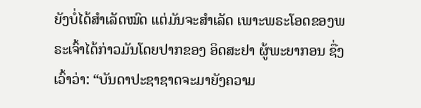ຍັງບໍ່ໄດ້ສຳເລັດໝົດ ແຕ່ມັນຈະສຳເລັດ ເພາະພຣະໂອດຂອງພຣະເຈົ້າໄດ້ກ່າວມັນໂດຍປາກຂອງ ອິດສະຢາ ຜູ້ພະຍາກອນ ຊື່ງເວົ້າວ່າ: “ບັນດາປະຊາຊາດຈະມາຍັງຄວາມ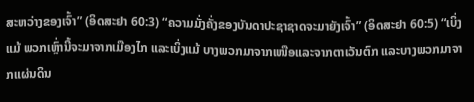ສະຫວ່າງຂອງເຈົ້າ” (ອິດສະຢາ 60:3) “ຄວາມມັ່ງຄັ່ງຂອງບັນດາປະຊາຊາດຈະມາຍັງເຈົ້າ” (ອິດສະຢາ 60:5) “ເບິ່ງແມ້ ພວກເຫຼົ່ານີ້ຈະມາຈາກເມືອງໄກ ແລະເບິ່ງແມ້ ບາງພວກມາຈາກເໜືອແລະຈາກຕາເວັນຕົກ ແລະບາງພວກມາຈາກແຜ່ນດິນ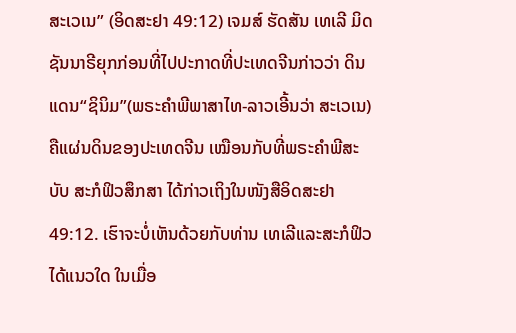ສະເວເນ” (ອິດສະຢາ 49:12) ເຈມສ໌ ຮັດສັນ ເທເລີ ມິດຊັນນາຣີຍຸກກ່ອນທີ່ໄປປະກາດທີ່ປະເທດຈີນກ່າວວ່າ ດິນແດນ“ຊິນິມ”(ພຣະຄຳພີພາສາໄທ-ລາວເອີ້ນວ່າ ສະເວເນ)ຄືແຜ່ນດິນຂອງປະເທດຈີນ ເໝືອນກັບທີ່ພຣະຄຳພີສະບັບ ສະກໍຟິວສຶກສາ ໄດ້ກ່າວເຖິງໃນໜັງສືອິດສະຢາ 49:12. ເຮົາຈະບໍ່ເຫັນດ້ວຍກັບທ່ານ ເທເລີແລະສະກໍຟິວໄດ້ແນວໃດ ໃນເມື່ອ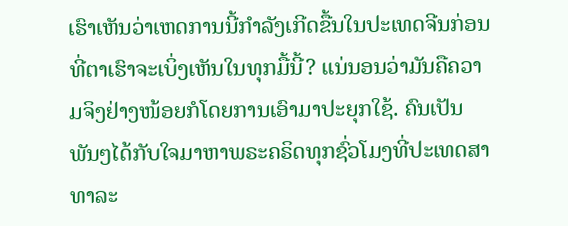ເຮົາເຫັນວ່າເຫດການນີ້ກຳລັງເກີດຂື້ນໃນປະເທດຈີນກ່ອນທີ່ຕາເຮົາຈະເບິ່ງເຫັນໃນທຸກມື້ນີ້? ແນ່ນອນວ່າມັນຄືຄວາມຈິງຢ່າງໜ້ອຍກໍໂດຍການເອົາມາປະຍຸກໃຊ້. ຄົນເປັນພັນໆໄດ້ກັບໃຈມາຫາພຣະຄຣິດທຸກຊົ່ວໂມງທີ່ປະເທດສາທາລະ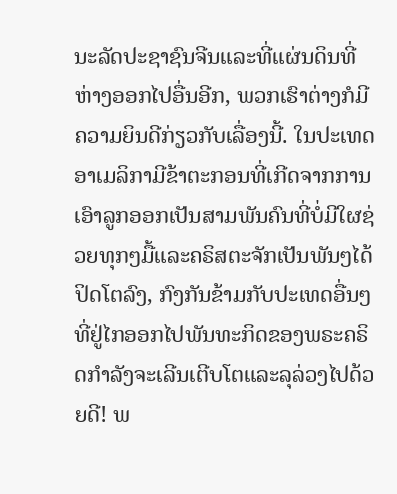ນະລັດປະຊາຊົນຈີນແລະທີ່ແຜ່ນດິນທີ່ຫ່າງອອກໄປອື່ນອີກ, ພວກເຮົາຕ່າງກໍມີຄວາມຍິນດີກ່ຽວກັບເລື່ອງນີ້. ໃນປະເທດອາເມລິກາມີຂ້າຕະກອນທີ່ເກີດຈາກການເອົາລູກອອກເປັນສາມພັນຄົນທີ່ບໍ່ມີໃຜຊ່ວຍທຸກໆມື້ແລະຄຣິສຕະຈັກເປັນພັນໆໄດ້ປິດໂຕລົງ, ກົງກັນຂ້າມກັບປະເທດອື່ນໆທີ່ຢູ່ໄກອອກໄປພັນທະກິດຂອງພຣະຄຣິດກຳລັງຈະເລີນເຕີບໂຕແລະລຸລ່ວງໄປດ້ວຍດີ! ພ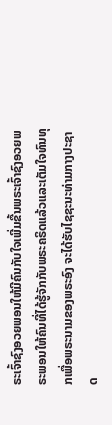ຣະເຈົ້າຊົງອວຍພອນໃຫ້ມີຄົນກັບໃຈເພີ່ມຂື້ນພຣະເຈົ້າຊົງອວຍພຣະພອນໃຫ້ຄົນທີ່ໄດ້ຮູ້ຈັກກັບພຣະຄຣິດແລ້ວແລະເຕັມໃຈທົນທຸກເພື່ອພຣະນາມຂອງພຣະອົງ ຈະໄດ້ຮັບໄຊຊະນະທ່າມກາງປະຊາດ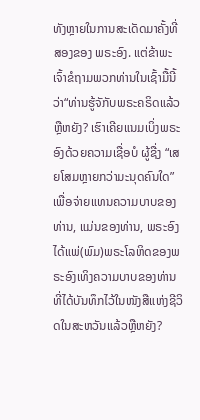ທັງຫຼາຍໃນການສະເດັດມາຄັ້ງທີ່ສອງຂອງ ພຣະອົງ. ແຕ່ຂ້າພະເຈົ້າຂໍຖາມພວກທ່ານໃນເຊົ້າມື້ນີ້ວ່າ“ທ່ານຮູ້ຈັກັບພຣະຄຣິດແລ້ວຫຼືຫຍັງ? ເຮົາເຄີຍແນມເບິ່ງພຣະອົງດ້ວຍຄວາມເຊື່ອບໍ ຜູ້ຊື່ງ “ເສຍໂສມຫຼາຍກວ່າມະນຸດຄົນໃດ” ເພື່ອຈ່າຍແທນຄວາມບາບຂອງທ່ານ, ແມ່ນຂອງທ່ານ, ພຣະອົງໄດ້ແພ່(ພົມ)ພຣະໂລຫິດຂອງພຣະອົງເທິງຄວາມບາບຂອງທ່ານທີ່ໄດ້ບັນທຶກໄວ້ໃນໜັງສືແຫ່ງຊີວິດໃນສະຫວັນແລ້ວຫຼືຫຍັງ?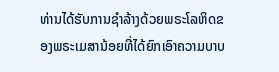ທ່ານໄດ້ຮັບການຊຳລ້າງດ້ວຍພຣະໂລຫິດຂອງພຣະເມສານ້ອຍທີ່ໄດ້ຍົກເອົາຄວາມບາບ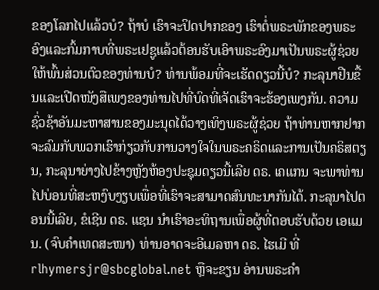ຂອງໂລກໄປແລ້ວບໍ? ຖ້າບໍ ເຮົາຈະປິດປາກຂອງ ເຮົາຕໍ່ພຣະພັກຂອງພຣະອົງແລະກົ້ມກາບທີ່ພຣະເຢຊູແລ້ວຕ້ອນຮັບເອົາພຣະອົງມາເປັນພຣະຜູ້ຊ່ວຍໃຫ້ພົ້ນສ່ວນຕົວຂອງທ່ານບໍ? ທ່ານພ້ອມທີ່ຈະເຮັດດຽວນີ້ບໍ? ກະລຸນາຢືນຂື້ນແລະເປີດໜັງສືເພງຂອງທ່ານໄປທີ່ບົດທີ່ເຈັດເຮົາຈະຮ້ອງເພງກັນ. ຄວາມຊົ່ວຊ້າອັນມະຫາສານຂອງມະນຸດໄດ້ວາງເທິງພຣະຜູ້ຊ່ວຍ ຖ້າທ່ານຫາກຢາກຈະລົມກັບພວກເຮົາກ່ຽວກັບການວາງໃຈໃນພຣະຄຣິດແລະການເປັນຄຣິສຕຽນ, ກະລຸນາຍ່າງໄປຂ້າງຫຼັງຫ້ອງປະຊຸມດຽວນີ້ເລີຍ ດຣ. ເຄແກນ ຈະພາທ່ານໄປບ່ອນທີ່ສະຫງົບງຽບເພື່ອທີ່ເຮົາຈະສາມາດສົນທະນາກັນໄດ້. ກະລຸນາໄປຕອນນີ້ເລີຍ, ຂໍເຊີນ ດຣ. ແຊນ ນຳເຮົາອະທິຖານເພື່ອຜູ້ທີ່ຕອບຮັບດ້ວຍ ເອແມນ. (ຈົບຄຳເທດສະໜາ) ທ່ານອາດຈະອີເມລຫາ ດຣ. ໄຮເມີ ທີ່ rlhymersjr@sbcglobal.net ຫຼືຈະຂຽນ ອ່ານພຣະຄຳ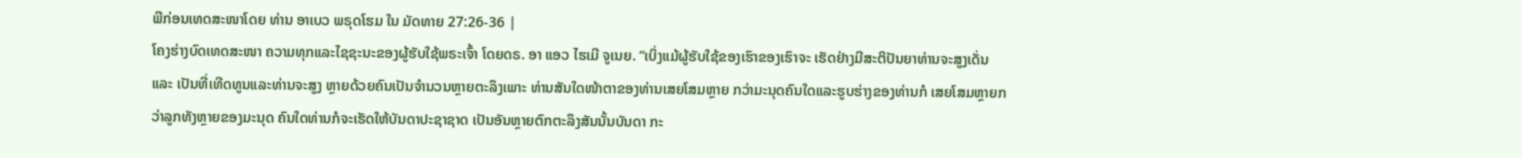ພີກ່ອນເທດສະໜາໂດຍ ທ່ານ ອາເບວ ພຣຸດໂຮມ ໃນ ມັດທາຍ 27:26-36 |
ໂຄງຮ່າງບົດເທດສະໜາ ຄວາມທຸກແລະໄຊຊະນະຂອງຜູ້ຮັບໃຊ້ພຣະເຈົ້າ ໂດຍດຣ. ອາ ແອວ ໄຮເມີ ຈູເນຍ. “ເບິ່ງແມ້ຜູ້ຮັບໃຊ້ຂອງເຮົາຂອງເຮົາຈະ ເຮັດຢ່າງມີສະຕິປັນຍາທ່ານຈະສູງເດັ່ນ ແລະ ເປັນທີ່ເທີດທູນແລະທ່ານຈະສູງ ຫຼາຍດ້ວຍຄົນເປັນຈຳນວນຫຼາຍຕະລຶງເພາະ ທ່ານສັນໃດໜ້າຕາຂອງທ່ານເສຍໂສມຫຼາຍ ກວ່າມະນຸດຄົນໃດແລະຮູບຮ່າງຂອງທ່ານກໍ ເສຍໂສມຫຼາຍກວ່າລູກທັງຫຼາຍຂອງມະນຸດ ຄົນໃດທ່ານກໍຈະເຮັດໃຫ້ບັນດາປະຊາຊາດ ເປັນອັນຫຼາຍຕົກຕະລຶງສັນນັ້ນບັນດາ ກະ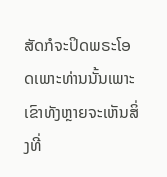ສັດກໍຈະປິດພຣະໂອດເພາະທ່ານນັ້ນເພາະ ເຂົາທັງຫຼາຍຈະເຫັນສິ່ງທີ່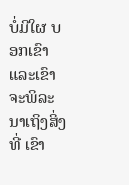ບໍ່ມີໃຜ ບອກເຂົາແລະເຂົາຈະພິລະນາເຖິງສິ່ງທີ່ ເຂົາ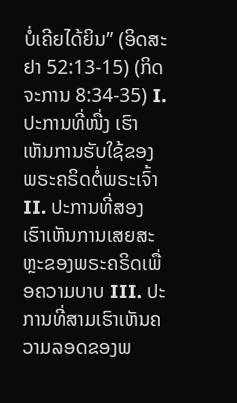ບໍ່ເຄີຍໄດ້ຍິນ” (ອິດສະຢາ 52:13-15) (ກິດຈະການ 8:34-35) I. ປະການທີ່ໜື່ງ ເຮົາເຫັນການຮັບໃຊ້ຂອງພຣະຄຣິດຕໍ່ພຣະເຈົ້າ II. ປະການທີ່ສອງເຮົາເຫັນການເສຍສະຫຼະຂອງພຣະຄຣິດເພື່ອຄວາມບາບ III. ປະການທີ່ສາມເຮົາເຫັນຄວາມລອດຂອງພ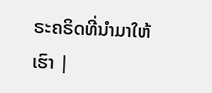ຣະຄຣິດທີ່ນຳມາໃຫ້ເຮົາ |